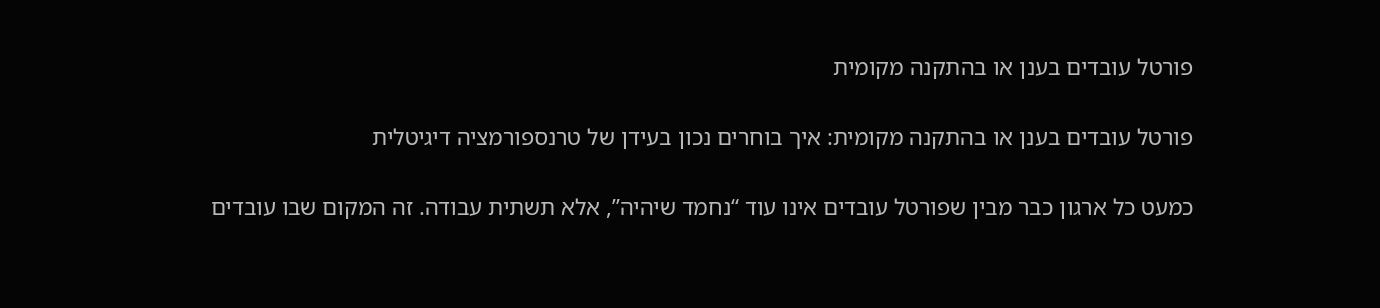פורטל עובדים בענן או בהתקנה מקומית

פורטל עובדים בענן או בהתקנה מקומית: איך בוחרים נכון בעידן של טרנספורמציה דיגיטלית

כמעט כל ארגון כבר מבין שפורטל עובדים אינו עוד “נחמד שיהיה”, אלא תשתית עבודה. זה המקום שבו עובדים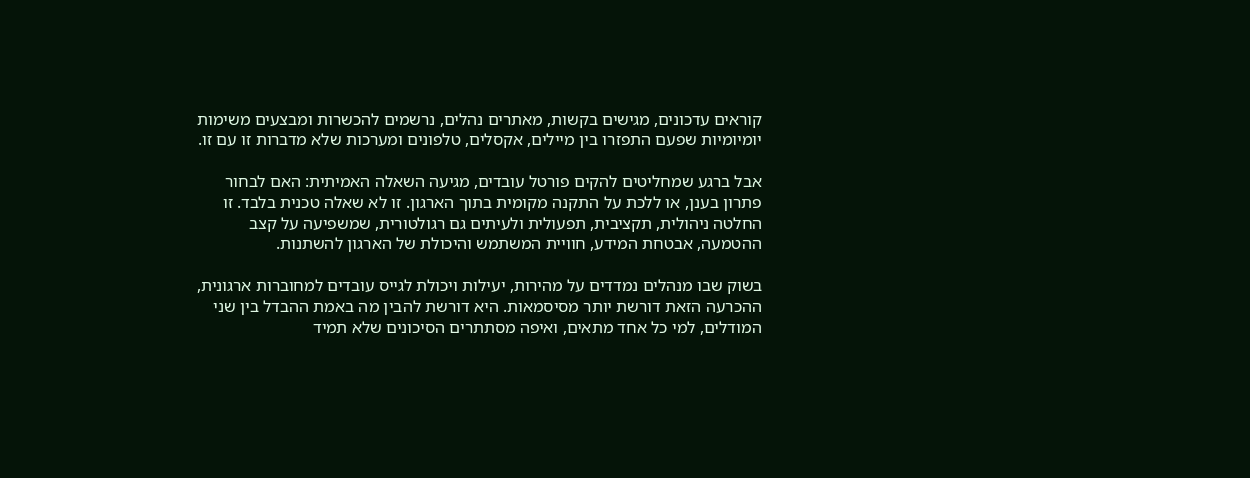קוראים עדכונים, מגישים בקשות, מאתרים נהלים, נרשמים להכשרות ומבצעים משימות יומיומיות שפעם התפזרו בין מיילים, אקסלים, טלפונים ומערכות שלא מדברות זו עם זו.

אבל ברגע שמחליטים להקים פורטל עובדים, מגיעה השאלה האמיתית: האם לבחור פתרון בענן, או ללכת על התקנה מקומית בתוך הארגון. זו לא שאלה טכנית בלבד. זו החלטה ניהולית, תקציבית, תפעולית ולעיתים גם רגולטורית, שמשפיעה על קצב ההטמעה, אבטחת המידע, חוויית המשתמש והיכולת של הארגון להשתנות.

בשוק שבו מנהלים נמדדים על מהירות, יעילות ויכולת לגייס עובדים למחוברות ארגונית, ההכרעה הזאת דורשת יותר מסיסמאות. היא דורשת להבין מה באמת ההבדל בין שני המודלים, למי כל אחד מתאים, ואיפה מסתתרים הסיכונים שלא תמיד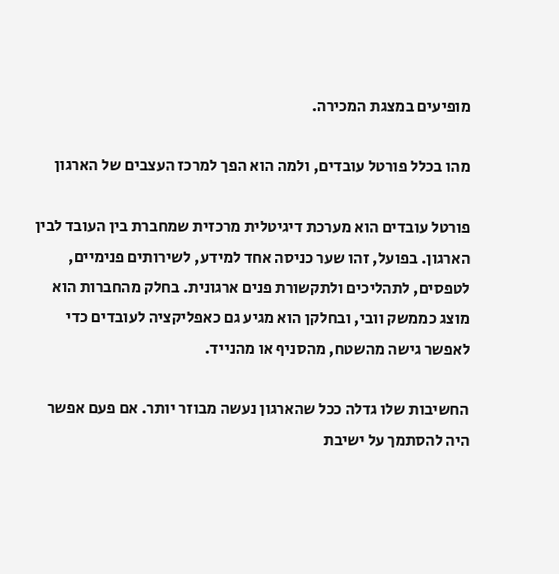מופיעים במצגת המכירה.

מהו בכלל פורטל עובדים, ולמה הוא הפך למרכז העצבים של הארגון

פורטל עובדים הוא מערכת דיגיטלית מרכזית שמחברת בין העובד לבין הארגון. בפועל, זהו שער כניסה אחד למידע, לשירותים פנימיים, לטפסים, לתהליכים ולתקשורת פנים ארגונית. בחלק מהחברות הוא מוצג כממשק וובי, ובחלקן הוא מגיע גם כאפליקציה לעובדים כדי לאפשר גישה מהשטח, מהסניף או מהנייד.

החשיבות שלו גדלה ככל שהארגון נעשה מבוזר יותר. אם פעם אפשר היה להסתמך על ישיבת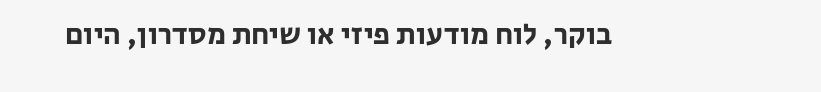בוקר, לוח מודעות פיזי או שיחת מסדרון, היום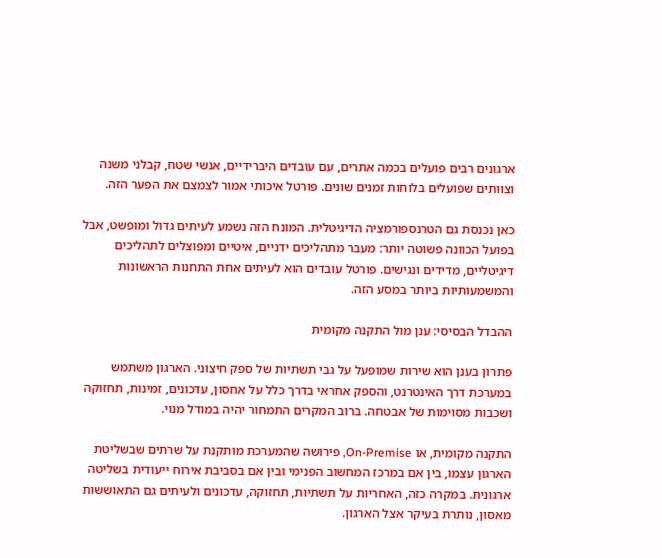ארגונים רבים פועלים בכמה אתרים, עם עובדים היברידיים, אנשי שטח, קבלני משנה וצוותים שפועלים בלוחות זמנים שונים. פורטל איכותי אמור לצמצם את הפער הזה.

כאן נכנסת גם הטרנספורמציה הדיגיטלית. המונח הזה נשמע לעיתים גדול ומופשט, אבל בפועל הכוונה פשוטה יותר: מעבר מתהליכים ידניים, איטיים ומפוצלים לתהליכים דיגיטליים, מדידים ונגישים. פורטל עובדים הוא לעיתים אחת התחנות הראשונות והמשמעותיות ביותר במסע הזה.

ההבדל הבסיסי: ענן מול התקנה מקומית

פתרון בענן הוא שירות שמופעל על גבי תשתיות של ספק חיצוני. הארגון משתמש במערכת דרך האינטרנט, והספק אחראי בדרך כלל על אחסון, עדכונים, זמינות, תחזוקה ושכבות מסוימות של אבטחה. ברוב המקרים התמחור יהיה במודל מנוי.

התקנה מקומית, או On-Premise, פירושה שהמערכת מותקנת על שרתים שבשליטת הארגון עצמו, בין אם במרכז המחשוב הפנימי ובין אם בסביבת אירוח ייעודית בשליטה ארגונית. במקרה כזה, האחריות על תשתיות, תחזוקה, עדכונים ולעיתים גם התאוששות מאסון, נותרת בעיקר אצל הארגון.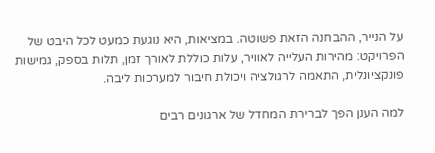על הנייר, ההבחנה הזאת פשוטה. במציאות, היא נוגעת כמעט לכל היבט של הפרויקט: מהירות העלייה לאוויר, עלות כוללת לאורך זמן, תלות בספק, גמישות פונקציונלית, התאמה לרגולציה ויכולת חיבור למערכות ליבה.

למה הענן הפך לברירת המחדל של ארגונים רבים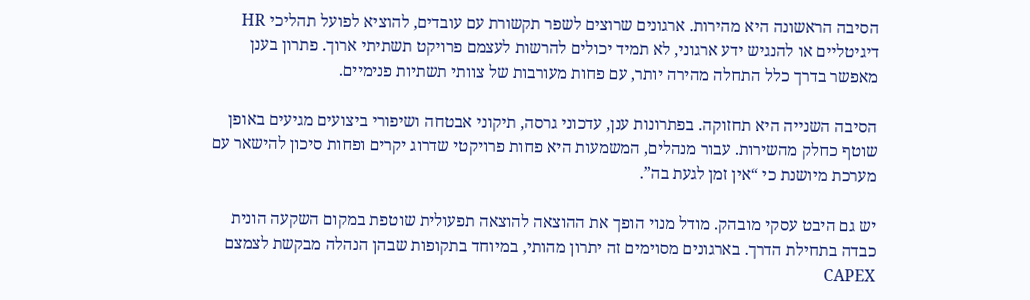הסיבה הראשונה היא מהירות. ארגונים שרוצים לשפר תקשורת עם עובדים, להוציא לפועל תהליכי HR דיגיטליים או להנגיש ידע ארגוני, לא תמיד יכולים להרשות לעצמם פרויקט תשתיתי ארוך. פתרון בענן מאפשר בדרך כלל התחלה מהירה יותר, עם פחות מעורבות של צוותי תשתיות פנימיים.

הסיבה השנייה היא תחזוקה. בפתרונות ענן, עדכוני גרסה, תיקוני אבטחה ושיפורי ביצועים מגיעים באופן שוטף כחלק מהשירות. עבור מנהלים, המשמעות היא פחות פרויקטי שדרוג יקרים ופחות סיכון להישאר עם מערכת מיושנת כי “אין זמן לגעת בה”.

יש גם היבט עסקי מובהק. מודל מנוי הופך את ההוצאה להוצאה תפעולית שוטפת במקום השקעה הונית כבדה בתחילת הדרך. בארגונים מסוימים זה יתרון מהותי, במיוחד בתקופות שבהן הנהלה מבקשת לצמצם CAPEX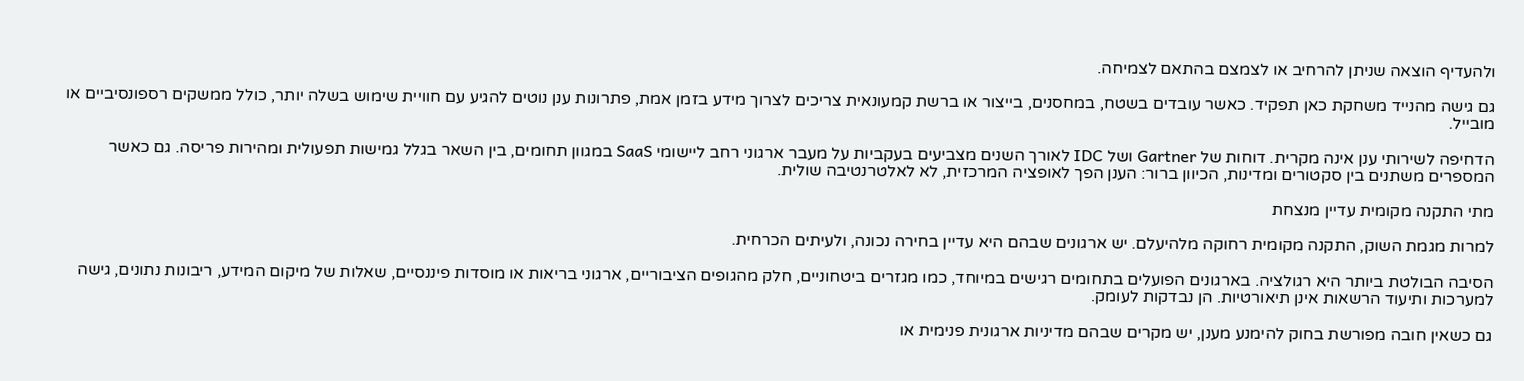ולהעדיף הוצאה שניתן להרחיב או לצמצם בהתאם לצמיחה.

גם גישה מהנייד משחקת כאן תפקיד. כאשר עובדים בשטח, במחסנים, בייצור או ברשת קמעונאית צריכים לצרוך מידע בזמן אמת, פתרונות ענן נוטים להגיע עם חוויית שימוש בשלה יותר, כולל ממשקים רספונסיביים או מובייל.

הדחיפה לשירותי ענן אינה מקרית. דוחות של Gartner ושל IDC לאורך השנים מצביעים בעקביות על מעבר ארגוני רחב ליישומי SaaS במגוון תחומים, בין השאר בגלל גמישות תפעולית ומהירות פריסה. גם כאשר המספרים משתנים בין סקטורים ומדינות, הכיוון ברור: הענן הפך לאופציה המרכזית, לא לאלטרנטיבה שולית.

מתי התקנה מקומית עדיין מנצחת

למרות מגמת השוק, התקנה מקומית רחוקה מלהיעלם. יש ארגונים שבהם היא עדיין בחירה נכונה, ולעיתים הכרחית.

הסיבה הבולטת ביותר היא רגולציה. בארגונים הפועלים בתחומים רגישים במיוחד, כמו מגזרים ביטחוניים, חלק מהגופים הציבוריים, ארגוני בריאות או מוסדות פיננסיים, שאלות של מיקום המידע, ריבונות נתונים, גישה למערכות ותיעוד הרשאות אינן תיאורטיות. הן נבדקות לעומק.

גם כשאין חובה מפורשת בחוק להימנע מענן, יש מקרים שבהם מדיניות ארגונית פנימית או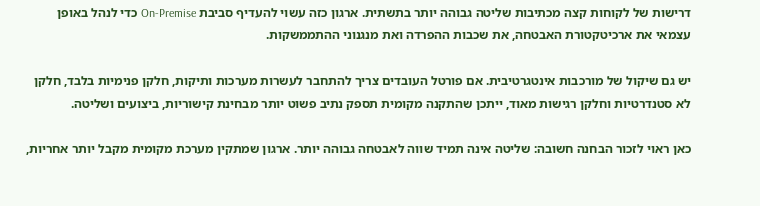דרישות של לקוחות קצה מכתיבות שליטה גבוהה יותר בתשתית. ארגון כזה עשוי להעדיף סביבת On-Premise כדי לנהל באופן עצמאי את ארכיטקטורת האבטחה, את שכבות ההפרדה ואת מנגנוני ההתממשקות.

יש גם שיקול של מורכבות אינטגרטיבית. אם פורטל העובדים צריך להתחבר לעשרות מערכות ותיקות, חלקן פנימיות בלבד, חלקן לא סטנדרטיות וחלקן רגישות מאוד, ייתכן שהתקנה מקומית תספק נתיב פשוט יותר מבחינת קישוריות, ביצועים ושליטה.

כאן ראוי לזכור הבחנה חשובה: שליטה אינה תמיד שווה לאבטחה גבוהה יותר. ארגון שמתקין מערכת מקומית מקבל יותר אחריות,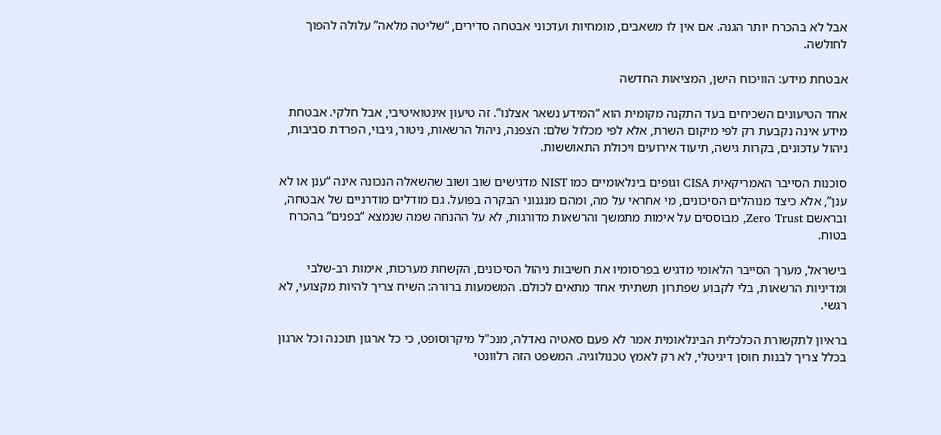אבל לא בהכרח יותר הגנה. אם אין לו משאבים, מומחיות ועדכוני אבטחה סדירים, “שליטה מלאה” עלולה להפוך לחולשה.

אבטחת מידע: הוויכוח הישן, המציאות החדשה

אחד הטיעונים השכיחים בעד התקנה מקומית הוא “המידע נשאר אצלנו”. זה טיעון אינטואיטיבי, אבל חלקי. אבטחת מידע אינה נקבעת רק לפי מיקום השרת, אלא לפי מכלול שלם: הצפנה, ניהול הרשאות, ניטור, גיבוי, הפרדת סביבות, ניהול עדכונים, בקרות גישה, תיעוד אירועים ויכולת התאוששות.

סוכנות הסייבר האמריקאית CISA וגופים בינלאומיים כמו NIST מדגישים שוב ושוב שהשאלה הנכונה אינה “ענן או לא ענן”, אלא כיצד מנוהלים הסיכונים, מי אחראי על מה, ומהם מנגנוני הבקרה בפועל. גם מודלים מודרניים של אבטחה, ובראשם Zero Trust, מבוססים על אימות מתמשך והרשאות מדורגות, לא על ההנחה שמה שנמצא “בפנים” בהכרח בטוח.

בישראל, מערך הסייבר הלאומי מדגיש בפרסומיו את חשיבות ניהול הסיכונים, הקשחת מערכות, אימות רב-שלבי ומדיניות הרשאות, בלי לקבוע שפתרון תשתיתי אחד מתאים לכולם. המשמעות ברורה: השיח צריך להיות מקצועי, לא רגשי.

בראיון לתקשורת הכלכלית הבינלאומית אמר לא פעם סאטיה נאדלה, מנכ"ל מיקרוסופט, כי כל ארגון תוכנה וכל ארגון בכלל צריך לבנות חוסן דיגיטלי, לא רק לאמץ טכנולוגיה. המשפט הזה רלוונטי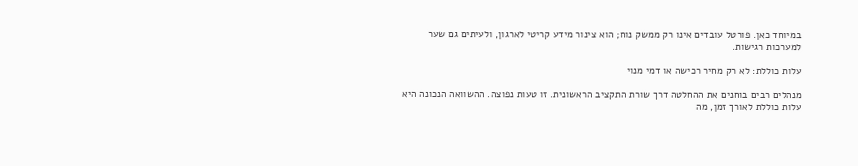במיוחד כאן. פורטל עובדים אינו רק ממשק נוח; הוא צינור מידע קריטי לארגון, ולעיתים גם שער למערכות רגישות.

עלות כוללת: לא רק מחיר רכישה או דמי מנוי

מנהלים רבים בוחנים את ההחלטה דרך שורת התקציב הראשונית. זו טעות נפוצה. ההשוואה הנכונה היא עלות כוללת לאורך זמן, מה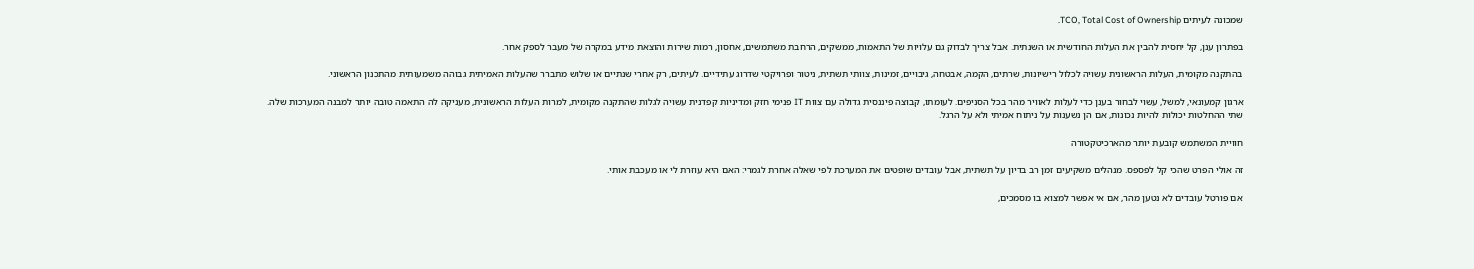שמכונה לעיתים TCO, Total Cost of Ownership.

בפתרון ענן, קל יחסית להבין את העלות החודשית או השנתית. אבל צריך לבדוק גם עלויות של התאמות, ממשקים, הרחבת משתמשים, אחסון, רמות שירות והוצאת מידע במקרה של מעבר לספק אחר.

בהתקנה מקומית, העלות הראשונית עשויה לכלול רישיונות, שרתים, הקמה, אבטחה, גיבויים, זמינות, צוותי תשתית, ניטור ופרויקטי שדרוג עתידיים. לעיתים, רק אחרי שנתיים או שלוש מתברר שהעלות האמיתית גבוהה משמעותית מהתכנון הראשוני.

ארגון קמעונאי, למשל, עשוי לבחור בענן כדי לעלות לאוויר מהר בכל הסניפים. לעומתו, קבוצה פיננסית גדולה עם צוות IT פנימי חזק ומדיניות קפדנית עשויה לגלות שהתקנה מקומית, למרות העלות הראשונית, מעניקה לה התאמה טובה יותר למבנה המערכות שלה. שתי ההחלטות יכולות להיות נכונות, אם הן נשענות על ניתוח אמיתי ולא על הרגל.

חוויית המשתמש קובעת יותר מהארכיטקטורה

זה אולי הפרט שהכי קל לפספס. מנהלים משקיעים זמן רב בדיון על תשתית, אבל עובדים שופטים את המערכת לפי שאלה אחרת לגמרי: האם היא עוזרת לי או מעכבת אותי.

אם פורטל עובדים לא נטען מהר, אם אי אפשר למצוא בו מסמכים,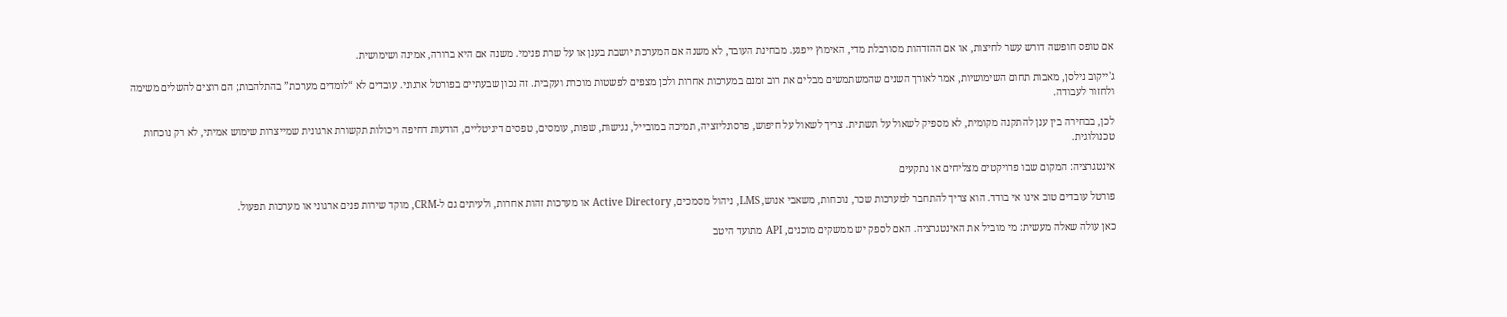אם טופס חופשה דורש עשר לחיצות, או אם ההזדהות מסורבלת מדי, האימוץ ייפגע. מבחינת העובד, לא משנה אם המערכת יושבת בענן או על שרת פנימי. משנה אם היא ברורה, אמינה ושימושית.

ג'ייקוב נילסן, מאבות תחום השימושיות, אמר לאורך השנים שהמשתמשים מבלים את רוב זמנם במערכות אחרות ולכן מצפים לפשטות מוכרת ועקבית. זה נכון שבעתיים בפורטל ארגוני. עובדים לא “לומדים מערכת” בהתלהבות; הם רוצים להשלים משימה ולחזור לעבודה.

לכן, בבחירה בין ענן להתקנה מקומית, לא מספיק לשאול על תשתית. צריך לשאול על חיפוש, פרסונליזציה, תמיכה במובייל, נגישות, שפות, עומסים, טפסים דיגיטליים, הודעות דחיפה ויכולות תקשורת ארגונית שמייצרות שימוש אמיתי, לא רק נוכחות טכנולוגית.

אינטגרציה: המקום שבו פרויקטים מצליחים או נתקעים

פורטל עובדים טוב אינו אי בודד. הוא צריך להתחבר למערכות שכר, נוכחות, משאבי אנוש, LMS, ניהול מסמכים, Active Directory או מערכות זהות אחרות, ולעיתים גם ל-CRM, מוקד שירות פנים ארגוני או מערכות תפעול.

כאן עולה שאלה מעשית: מי מוביל את האינטגרציה. האם לספק יש ממשקים מוכנים, API מתועד היטב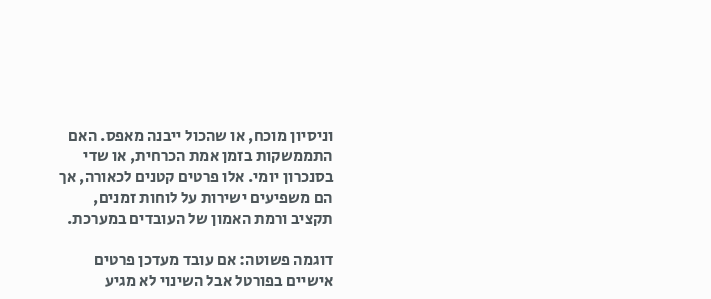וניסיון מוכח, או שהכול ייבנה מאפס. האם התממשקות בזמן אמת הכרחית, או שדי בסנכרון יומי. אלו פרטים קטנים לכאורה, אך הם משפיעים ישירות על לוחות זמנים, תקציב ורמת האמון של העובדים במערכת.

דוגמה פשוטה: אם עובד מעדכן פרטים אישיים בפורטל אבל השינוי לא מגיע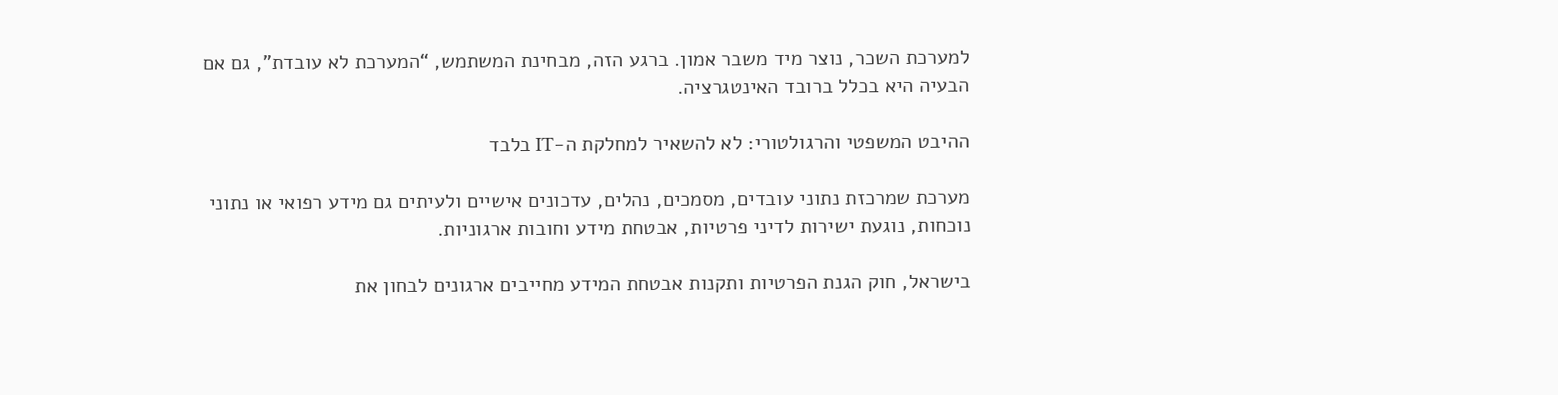למערכת השכר, נוצר מיד משבר אמון. ברגע הזה, מבחינת המשתמש, “המערכת לא עובדת”, גם אם הבעיה היא בכלל ברובד האינטגרציה.

ההיבט המשפטי והרגולטורי: לא להשאיר למחלקת ה-IT בלבד

מערכת שמרכזת נתוני עובדים, מסמכים, נהלים, עדכונים אישיים ולעיתים גם מידע רפואי או נתוני נוכחות, נוגעת ישירות לדיני פרטיות, אבטחת מידע וחובות ארגוניות.

בישראל, חוק הגנת הפרטיות ותקנות אבטחת המידע מחייבים ארגונים לבחון את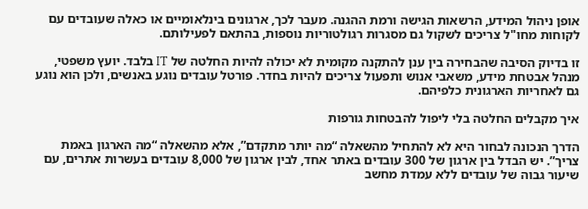אופן ניהול המידע, הרשאות הגישה ורמת ההגנה. מעבר לכך, ארגונים בינלאומיים או כאלה שעובדים עם לקוחות מחו"ל צריכים לשקול גם מסגרות רגולטוריות נוספות, בהתאם לפעילותם.

זו בדיוק הסיבה שהבחירה בין ענן להתקנה מקומית לא יכולה להיות החלטה של IT בלבד. יועץ משפטי, מנהל אבטחת מידע, משאבי אנוש ותפעול צריכים להיות בחדר. פורטל עובדים נוגע באנשים, ולכן הוא נוגע גם לאחריות הארגונית כלפיהם.

איך מקבלים החלטה בלי ליפול להבטחות גורפות

הדרך הנכונה לבחור היא לא להתחיל מהשאלה “מה יותר מתקדם”, אלא מהשאלה “מה הארגון באמת צריך”. יש הבדל בין ארגון של 300 עובדים באתר אחד, לבין ארגון של 8,000 עובדים בעשרות אתרים, עם שיעור גבוה של עובדים ללא עמדת מחשב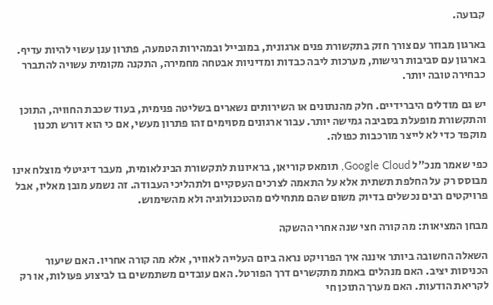קבועה.

בארגון מבוזר עם צורך חזק בתקשורת פנים ארגונית, במובייל ובמהירות הטמעה, פתרון ענן עשוי להיות עדיף. בארגון עם סביבות רגישות, מערכות ליבה כבדות ומדיניות אבטחה מחמירה, התקנה מקומית עשויה להתברר כבחירה טובה יותר.

יש גם מודלים היברידיים. חלק מהנתונים או השירותים נשארים בשליטה פנימית, בעוד שכבת החוויה, התוכן והתקשורת מופעלת בסביבה גמישה יותר. עבור ארגונים מסוימים זהו פתרון מעשי, אם כי הוא דורש תכנון מוקפד כדי לא לייצר מורכבות כפולה.

כפי שאמר מנכ"ל Google Cloud, תומאס קוריאן, בראיונות לתקשורת הבינלאומית, מעבר דיגיטלי מוצלח אינו מבוסס רק על החלפת תשתית אלא על התאמה לצרכים העסקיים ולתהליכי העבודה. זה נשמע מובן מאליו, אבל פרויקטים רבים נכשלים בדיוק משום שהם מתחילים מהטכנולוגיה ולא מהשימוש.

מבחן המציאות: מה קורה חצי שנה אחרי ההשקה

השאלה החשובה ביותר איננה איך הפרויקט נראה ביום העלייה לאוויר, אלא מה קורה אחריו. האם שיעור הכניסות יציב. האם מנהלים באמת מתקשרים דרך הפורטל. האם עובדים משתמשים בו לביצוע פעולות, או רק לקריאת הודעות. האם מערך התוכן חי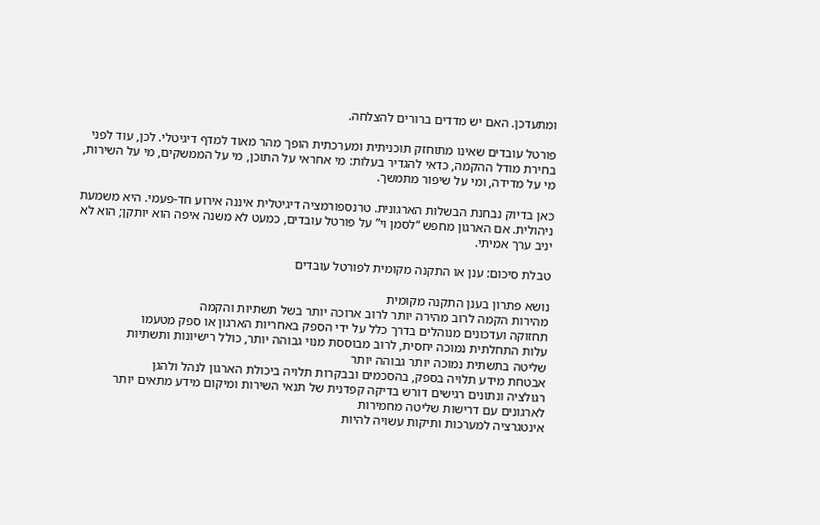ומתעדכן. האם יש מדדים ברורים להצלחה.

פורטל עובדים שאינו מתוחזק תוכניתית ומערכתית הופך מהר מאוד למדף דיגיטלי. לכן, עוד לפני בחירת מודל ההקמה, כדאי להגדיר בעלות: מי אחראי על התוכן, מי על הממשקים, מי על השירות, מי על מדידה, ומי על שיפור מתמשך.

כאן בדיוק נבחנת הבשלות הארגונית. טרנספורמציה דיגיטלית איננה אירוע חד-פעמי. היא משמעת ניהולית. אם הארגון מחפש “לסמן וי” על פורטל עובדים, כמעט לא משנה איפה הוא יותקן; הוא לא יניב ערך אמיתי.

טבלת סיכום: ענן או התקנה מקומית לפורטל עובדים

נושא פתרון בענן התקנה מקומית
מהירות הקמה לרוב מהירה יותר לרוב ארוכה יותר בשל תשתיות והקמה
תחזוקה ועדכונים מנוהלים בדרך כלל על ידי הספק באחריות הארגון או ספק מטעמו
עלות התחלתית נמוכה יחסית, לרוב מבוססת מנוי גבוהה יותר, כולל רישיונות ותשתיות
שליטה בתשתית נמוכה יותר גבוהה יותר
אבטחת מידע תלויה בספק, בהסכמים ובבקרות תלויה ביכולת הארגון לנהל ולהגן
רגולציה ונתונים רגישים דורש בדיקה קפדנית של תנאי השירות ומיקום מידע מתאים יותר לארגונים עם דרישות שליטה מחמירות
אינטגרציה למערכות ותיקות עשויה להיות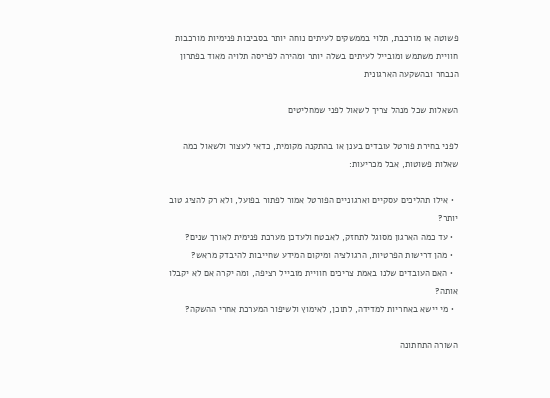פשוטה או מורכבת, תלוי בממשקים לעיתים נוחה יותר בסביבות פנימיות מורכבות
חוויית משתמש ומובייל לעיתים בשלה יותר ומהירה לפריסה תלויה מאוד בפתרון הנבחר ובהשקעה הארגונית

השאלות שכל מנהל צריך לשאול לפני שמחליטים

לפני בחירת פורטל עובדים בענן או בהתקנה מקומית, כדאי לעצור ולשאול כמה שאלות פשוטות, אבל מכריעות:

  • אילו תהליכים עסקיים וארגוניים הפורטל אמור לפתור בפועל, ולא רק להציג טוב יותר?
  • עד כמה הארגון מסוגל לתחזק, לאבטח ולעדכן מערכת פנימית לאורך שנים?
  • מהן דרישות הפרטיות, הרגולציה ומיקום המידע שחייבות להיבדק מראש?
  • האם העובדים שלנו באמת צריכים חוויית מובייל רציפה, ומה יקרה אם לא יקבלו אותה?
  • מי יישא באחריות למדידה, לתוכן, לאימוץ ולשיפור המערכת אחרי ההשקה?

השורה התחתונה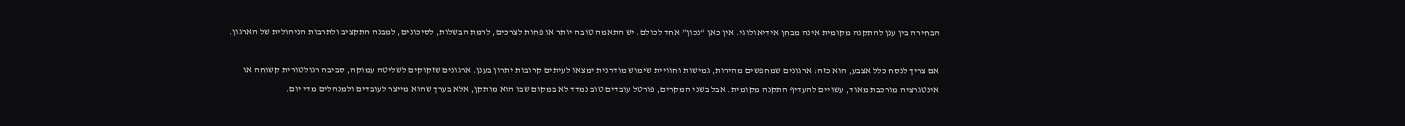הבחירה בין ענן להתקנה מקומית אינה מבחן אידיאולוגי. אין כאן “נכון” אחד לכולם. יש התאמה טובה יותר או פחות לצרכים, לרמת הבשלות, לסיכונים, למבנה התקציב ולתרבות הניהולית של הארגון.

אם צריך לנסח כלל אצבע, הוא כזה: ארגונים שמחפשים מהירות, גמישות וחוויית שימוש מודרנית ימצאו לעיתים קרובות יתרון בענן. ארגונים שזקוקים לשליטה עמוקה, סביבה רגולטורית קשוחה או אינטגרציה מורכבת מאוד, עשויים להעדיף התקנה מקומית. אבל בשני המקרים, פורטל עובדים טוב נמדד לא במקום שבו הוא מותקן, אלא בערך שהוא מייצר לעובדים ולמנהלים מדי יום.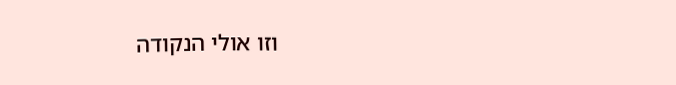וזו אולי הנקודה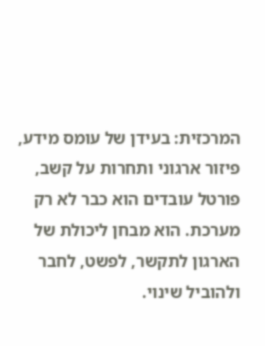המרכזית: בעידן של עומס מידע, פיזור ארגוני ותחרות על קשב, פורטל עובדים הוא כבר לא רק מערכת. הוא מבחן ליכולת של הארגון לתקשר, לפשט, לחבר ולהוביל שינוי.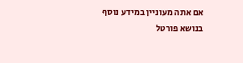אם אתה מעוניין במידע נוסף בנושא פורטל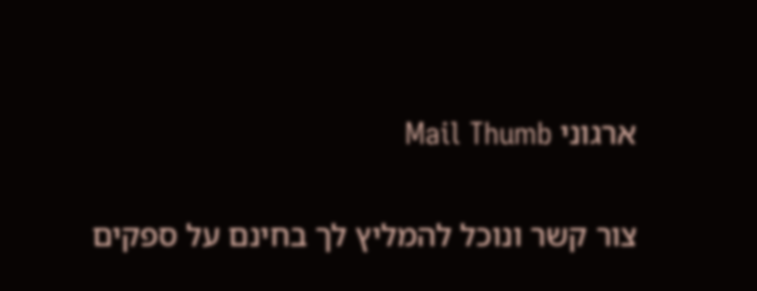ארגוני Mail Thumb

צור קשר ונוכל להמליץ לך בחינם על ספקים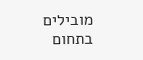מובילים בתחום